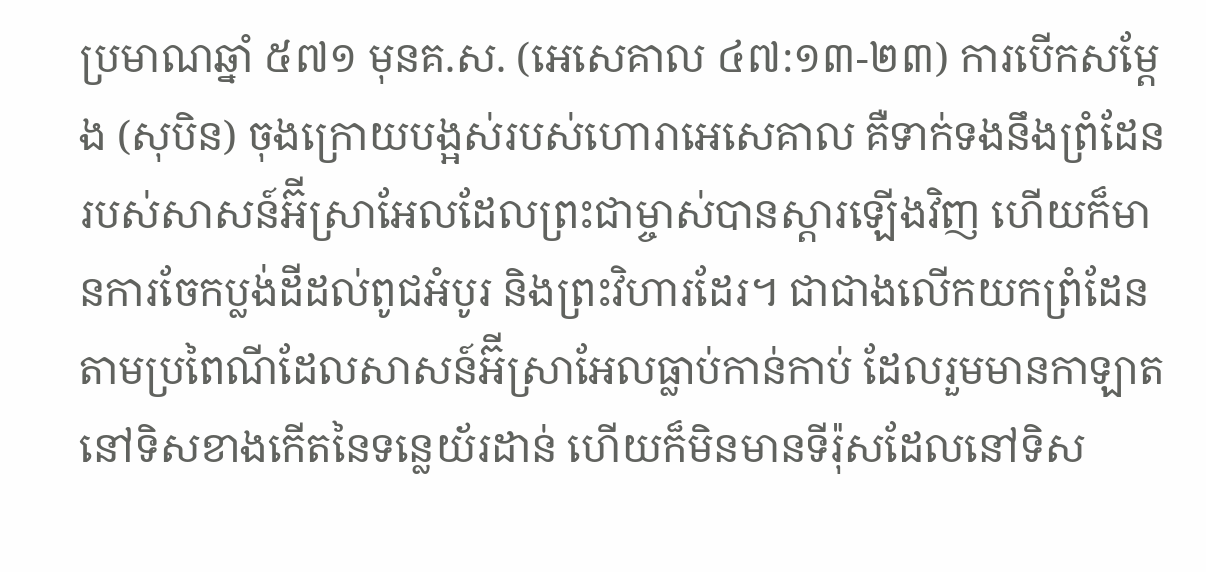ប្រមាណឆ្នាំ ៥៧១ មុនគ.ស. (អេសេគាល ៤៧:១៣-២៣) ការបើកសម្ដែង (សុបិន) ចុងក្រោយបង្អស់របស់ហោរាអេសេគាល គឺទាក់ទងនឹងព្រំដែនរបស់សាសន៍អ៊‌ីស្រាអែលដែលព្រះជាម្ចាស់បានស្ដារឡើងវិញ ហើយក៏មានការចែកប្លង់ដីដល់ពូជអំបូរ និងព្រះវិហារដែរ។ ជាជាងលើកយកព្រំដែនតាមប្រពៃណីដែលសាសន៍អ៊‌ីស្រាអែលធ្លាប់កាន់កាប់ ដែលរួមមានកាឡាតនៅទិសខាងកើតនៃទន្លេយ័រដាន់ ហើយក៏មិនមានទីរ៉ុសដែលនៅទិស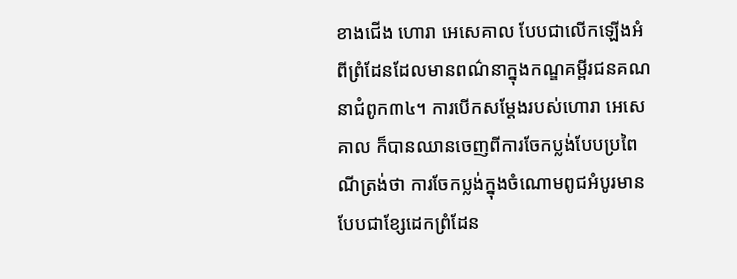ខាងជើង ហោរា អេសេគាល បែបជាលើកឡើងអំពីព្រំដែនដែលមានពណ៌នាក្នុងកណ្ឌគម្ពីរជនគណនាជំពូក៣៤។ ការបើកសម្ដែងរបស់ហោរា អេសេគាល ក៏បានឈានចេញពីការចែកប្លង់បែបប្រពៃណីត្រង់ថា ការចែកប្លង់ក្នុងចំណោមពូជអំបូរមានបែបជាខ្សែដេកព្រំដែន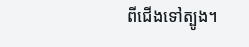ពីជើងទៅត្បូង។